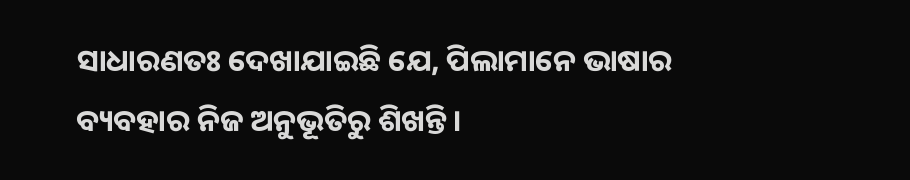ସାଧାରଣତଃ ଦେଖାଯାଇଛି ଯେ, ପିଲାମାନେ ଭାଷାର ବ୍ୟବହାର ନିଜ ଅନୁଭୂତିରୁ ଶିଖନ୍ତି ।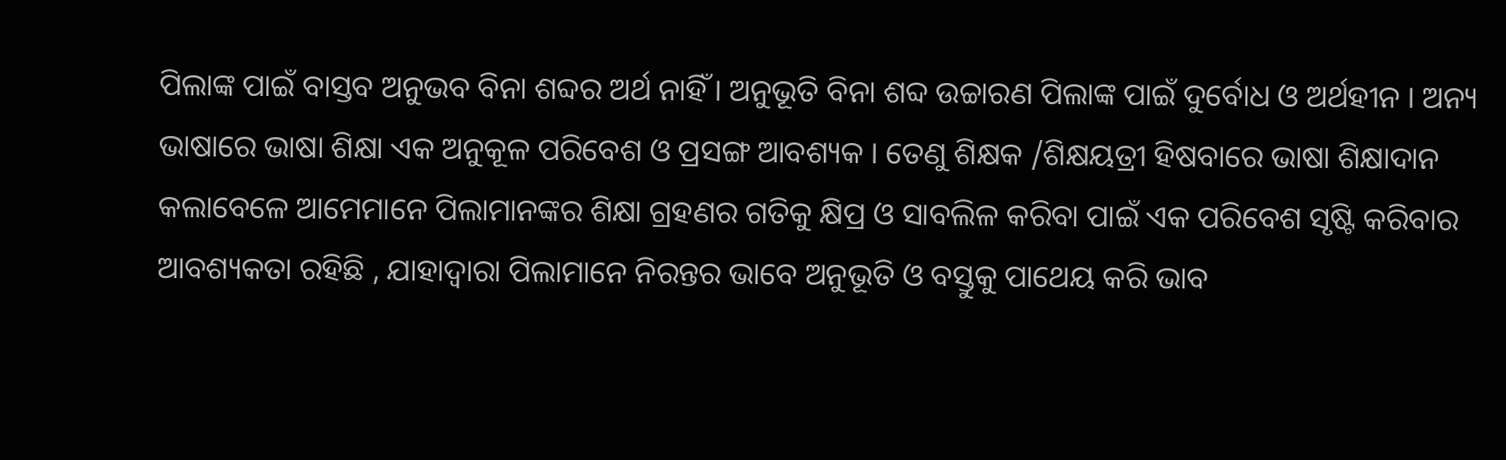ପିଲାଙ୍କ ପାଇଁ ବାସ୍ତବ ଅନୁଭବ ବିନା ଶବ୍ଦର ଅର୍ଥ ନାହିଁ । ଅନୁଭୂତି ବିନା ଶବ୍ଦ ଉଚ୍ଚାରଣ ପିଲାଙ୍କ ପାଇଁ ଦୁର୍ବୋଧ ଓ ଅର୍ଥହୀନ । ଅନ୍ୟ ଭାଷାରେ ଭାଷା ଶିକ୍ଷା ଏକ ଅନୁକୂଳ ପରିବେଶ ଓ ପ୍ରସଙ୍ଗ ଆବଶ୍ୟକ । ତେଣୁ ଶିକ୍ଷକ /ଶିକ୍ଷୟତ୍ରୀ ହିଷବାରେ ଭାଷା ଶିକ୍ଷାଦାନ କଲାବେଳେ ଆମେମାନେ ପିଲାମାନଙ୍କର ଶିକ୍ଷା ଗ୍ରହଣର ଗତିକୁ କ୍ଷିପ୍ର ଓ ସାବଲିଳ କରିବା ପାଇଁ ଏକ ପରିବେଶ ସୃଷ୍ଟି କରିବାର ଆବଶ୍ୟକତା ରହିଛି , ଯାହାଦ୍ଵାରା ପିଲାମାନେ ନିରନ୍ତର ଭାବେ ଅନୁଭୂତି ଓ ବସ୍ତୁକୁ ପାଥେୟ କରି ଭାବ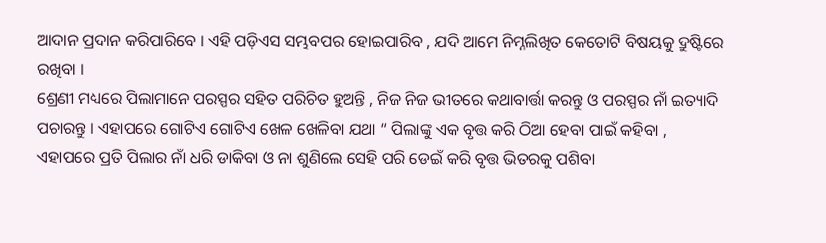ଆଦାନ ପ୍ରଦାନ କରିପାରିବେ । ଏହି ପଡ଼ିଏସ ସମ୍ଭବପର ହୋଇପାରିବ , ଯଦି ଆମେ ନିମ୍ନଲିଖିତ କେତୋଟି ବିଷୟକୁ ଦ୍ରୁଷ୍ଟିରେ ରଖିବା ।
ଶ୍ରେଣୀ ମଧ୍ୟରେ ପିଲାମାନେ ପରସ୍ପର ସହିତ ପରିଚିତ ହୁଅନ୍ତି , ନିଜ ନିଜ ଭୀତରେ କଥାବାର୍ତ୍ତା କରନ୍ତୁ ଓ ପରସ୍ପର ନାଁ ଇତ୍ୟାଦି ପଚାରନ୍ତୁ । ଏହାପରେ ଗୋଟିଏ ଗୋଟିଏ ଖେଳ ଖେଳିବା ଯଥା “ ପିଲାଙ୍କୁ ଏକ ବୃତ୍ତ କରି ଠିଆ ହେବା ପାଇଁ କହିବା , ଏହାପରେ ପ୍ରତି ପିଲାର ନାଁ ଧରି ଡାକିବା ଓ ନା ଶୁଣିଲେ ସେହି ପରି ଡେଇଁ କରି ବୃତ୍ତ ଭିତରକୁ ପଶିବା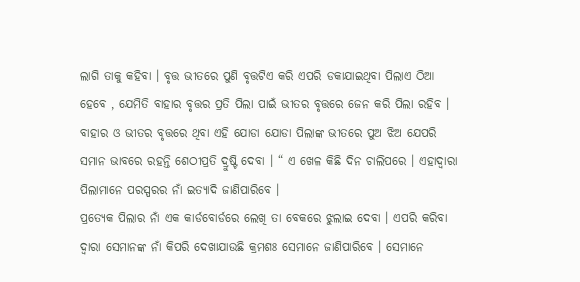ଲାଗି ତାକୁ କହିବା । ବୃତ୍ତ ଭୀତରେ ପୁଣି ବୃତ୍ତଟିଏ କରି ଏପରି ଡକାଯାଇଥିବା ପିଲାଏ ଠିଆ ହେବେ , ଯେମିତି ବାହାର ବୃତ୍ତର ପ୍ରତି ପିଲା ପାଇଁ ଭୀତର ବୃତ୍ତରେ ଜେନ କରି ପିଲା ରହିବ । ବାହାର ଓ ଭୀତର ବୃତ୍ତରେ ଥିବା ଏହି ଯୋଡା ଯୋଡା ପିଲାଙ୍କ ଭୀତରେ ପୁଅ ଝିଅ ଯେପରି ସମାନ ଭାବରେ ରହନ୍ତି ଶେଠୀପ୍ରତି ଦ୍ରୁଷ୍ଟି ଦେବା । “ ଏ ଖେଳ କିଛି ଦିନ ଚାଲିପରେ । ଏହାଦ୍ଵାରା ପିଲାମାନେ ପରସ୍ପରର ନାଁ ଇତ୍ୟାଦି ଜାଣିପାରିବେ ।
ପ୍ରତ୍ୟେକ ପିଲାର ନାଁ ଏକ କାର୍ଡବୋର୍ଡରେ ଲେଖି ତା ବେକରେ ଝୁଲାଇ ଦେବା । ଏପରି କରିବା ଦ୍ଵାରା ସେମାନଙ୍କ ନାଁ କିପରି ଦେଖାଯାଉଛି କ୍ରମଶଃ ସେମାନେ ଜାଣିପାରିବେ । ସେମାନେ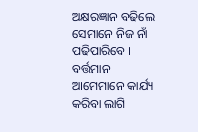ଅକ୍ଷରଜ୍ଞାନ ବଢିଲେ ସେମାନେ ନିଜ ନାଁ ପଢିପାରିବେ ।
ବର୍ତ୍ତମାନ ଆମେମାନେ କାର୍ଯ୍ୟ କରିବା ଲାଗି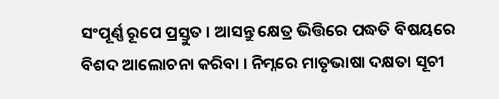ସଂପୂର୍ଣ୍ଣ ରୂପେ ପ୍ରସ୍ତୁତ । ଆସନ୍ତୁ କ୍ଷେତ୍ର ଭିତ୍ତିରେ ପଦ୍ଧତି ବିଷୟରେ ବିଶଦ ଆଲୋଚନା କରିବା । ନିମ୍ନରେ ମାତୃଭାଷା ଦକ୍ଷତା ସୂଚୀ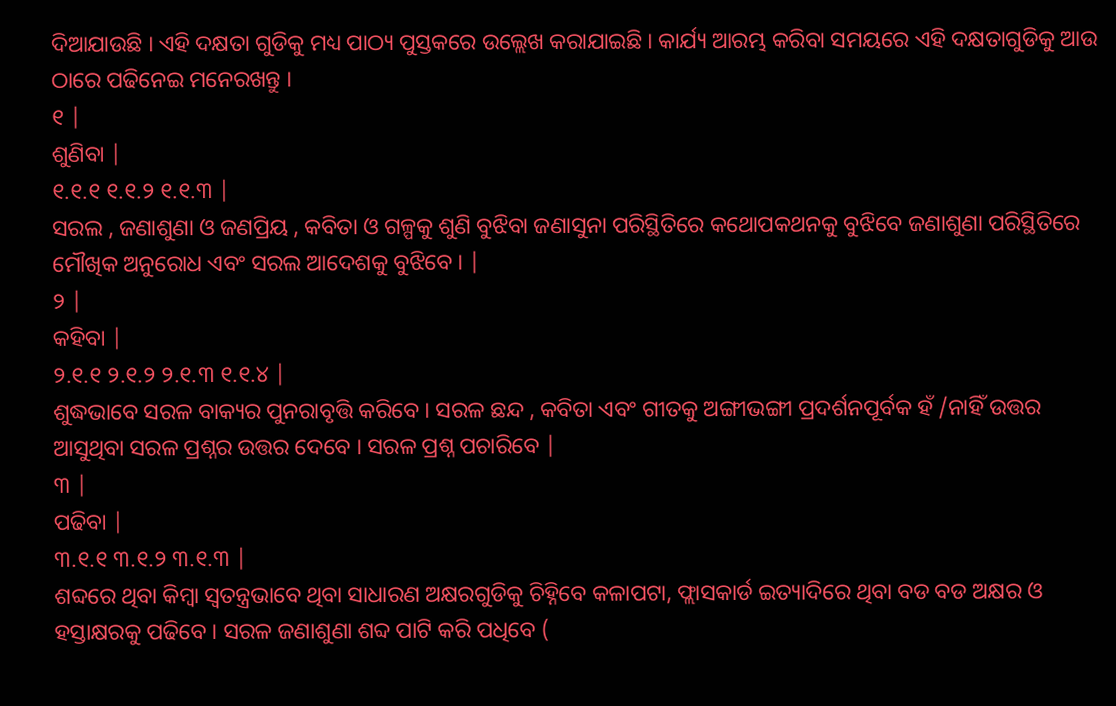ଦିଆଯାଉଛି । ଏହି ଦକ୍ଷତା ଗୁଡିକୁ ମଧ୍ୟ ପାଠ୍ୟ ପୁସ୍ତକରେ ଉଲ୍ଲେଖ କରାଯାଇଛି । କାର୍ଯ୍ୟ ଆରମ୍ଭ କରିବା ସମୟରେ ଏହି ଦକ୍ଷତାଗୁଡିକୁ ଆଉ ଠାରେ ପଢିନେଇ ମନେରଖନ୍ତୁ ।
୧ |
ଶୁଣିବା |
୧.୧.୧ ୧.୧.୨ ୧.୧.୩ |
ସରଲ , ଜଣାଶୁଣା ଓ ଜଣପ୍ରିୟ , କବିତା ଓ ଗଳ୍ପକୁ ଶୁଣି ବୁଝିବା ଜଣାସୁନା ପରିସ୍ଥିତିରେ କଥୋପକଥନକୁ ବୁଝିବେ ଜଣାଶୁଣା ପରିସ୍ଥିତିରେ ମୌଖିକ ଅନୁରୋଧ ଏବଂ ସରଲ ଆଦେଶକୁ ବୁଝିବେ । |
୨ |
କହିବା |
୨.୧.୧ ୨.୧.୨ ୨.୧.୩ ୧.୧.୪ |
ଶୁଦ୍ଧଭାବେ ସରଳ ବାକ୍ୟର ପୁନରାବୃତ୍ତି କରିବେ । ସରଳ ଛନ୍ଦ , କବିତା ଏବଂ ଗୀତକୁ ଅଙ୍ଗୀଭଙ୍ଗୀ ପ୍ରଦର୍ଶନପୂର୍ବକ ହଁ /ନାହିଁ ଉତ୍ତର ଆସୁଥିବା ସରଳ ପ୍ରଶ୍ନର ଉତ୍ତର ଦେବେ । ସରଳ ପ୍ରଶ୍ନ ପଚାରିବେ |
୩ |
ପଢିବା |
୩.୧.୧ ୩.୧.୨ ୩.୧.୩ |
ଶବ୍ଦରେ ଥିବା କିମ୍ବା ସ୍ଵତନ୍ତ୍ରଭାବେ ଥିବା ସାଧାରଣ ଅକ୍ଷରଗୁଡିକୁ ଚିହ୍ନିବେ କଳାପଟା, ଫ୍ଲାସକାର୍ଡ ଇତ୍ୟାଦିରେ ଥିବା ବଡ ବଡ ଅକ୍ଷର ଓ ହସ୍ତାକ୍ଷରକୁ ପଢିବେ । ସରଳ ଜଣାଶୁଣା ଶବ୍ଦ ପାଟି କରି ପଧିବେ (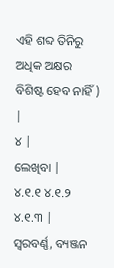ଏହି ଶବ୍ଦ ତିନିରୁ ଅଧିକ ଅକ୍ଷର ବିଶିଷ୍ଟ ହେବ ନାହିଁ ) |
୪ |
ଲେଖିବା |
୪.୧.୧ ୪.୧.୨ ୪.୧.୩ |
ସ୍ଵରବର୍ଣ୍ଣ, ବ୍ୟଞ୍ଜନ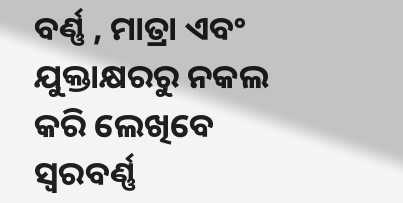ବର୍ଣ୍ଣ , ମାତ୍ରା ଏବଂ ଯୁକ୍ତାକ୍ଷରରୁ ନକଲ କରି ଲେଖିବେ ସ୍ଵରବର୍ଣ୍ଣ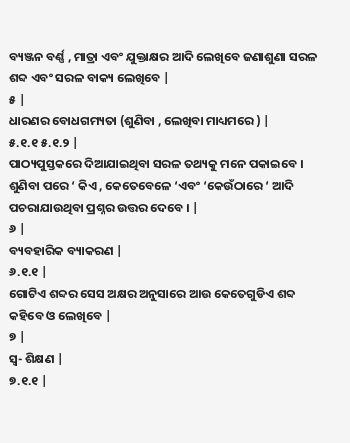ବ୍ୟଞ୍ଜନ ବର୍ଣ୍ଣ , ମାତ୍ରା ଏବଂ ଯୁକ୍ତାକ୍ଷର ଆଦି ଲେଖିବେ ଜଣାଶୁଣା ସରଳ ଶବ୍ଦ ଏବଂ ସରଳ ବାକ୍ୟ ଲେଖିବେ |
୫ |
ଧାରଣର ବୋଧଗମ୍ୟତା (ଶୁଣିବା , ଲେଖିବା ମାଧ୍ୟମରେ ) |
୫.୧.୧ ୫.୧.୨ |
ପାଠ୍ୟପୁସ୍ତକରେ ଦିଆଯାଇଥିବା ସରଳ ତଥ୍ୟକୁ ମନେ ପକାଇବେ । ଶୁଣିବା ପରେ ‘ କିଏ , କେତେବେଳେ ‘ଏବଂ ‘କେଉଁଠାରେ ‘ ଆଦି ପଚରାଯାଉଥିବା ପ୍ରଶ୍ନର ଉତ୍ତର ଦେବେ । |
୬ |
ବ୍ୟବହାରିକ ବ୍ୟାକରଣ |
୬.୧.୧ |
ଗୋଟିଏ ଶବ୍ଦର ସେସ ଅକ୍ଷର ଅନୁସାରେ ଆଉ କେତେଗୁଡିଏ ଶବ୍ଦ କହିବେ ଓ ଲେଖିବେ |
୭ |
ସ୍ଵ- ଶିକ୍ଷଣ |
୭.୧.୧ |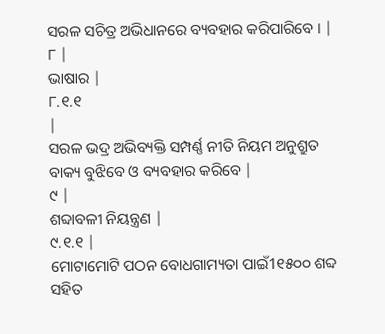ସରଳ ସଚିତ୍ର ଅଭିଧାନରେ ବ୍ୟବହାର କରିପାରିବେ । |
୮ |
ଭାଷାର |
୮.୧.୧
|
ସରଳ ଭଦ୍ର ଅଭିବ୍ୟକ୍ତି ସମ୍ପର୍ଣ୍ଣ ନୀତି ନିୟମ ଅନୁଶ୍ରୁତ ବାକ୍ୟ ବୁଝିବେ ଓ ବ୍ୟବହାର କରିବେ |
୯ |
ଶବ୍ଦାବଳୀ ନିୟନ୍ତ୍ରଣ |
୯.୧.୧ |
ମୋଟାମୋଟି ପଠନ ବୋଧଗାମ୍ୟତା ପାଇଁ1୧୫୦୦ ଶବ୍ଦ ସହିତ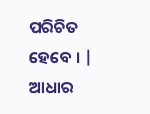ପରିଚିତ ହେବେ । |
ଆଧାର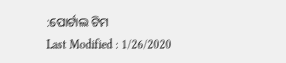:ପୋର୍ଟାଲ ଟିମ
Last Modified : 1/26/2020